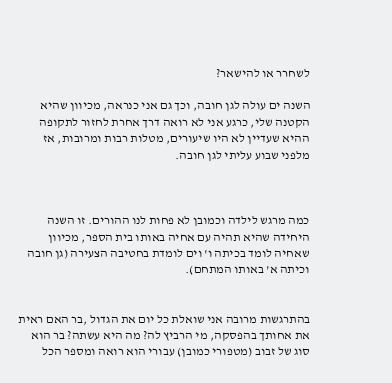לשחרר או להישאר?

השנה ים עולה לגן חובה, וכך גם אני כנראה, מכיוון שהיא הקטנה שלי, כרגע אני לא רואה דרך אחרת לחזור לתקופה ההיא שעדיין לא היו שיעורים, מטלות רבות ומרובות, אז מלפני שבוע עליתי לגן חובה.



כמה מרגש לילדה וכמובן לא פחות לנו ההורים. זו השנה היחידה שהיא תהיה עם אחיה באותו בית הספר, מכיוון שאחיה לומד בכיתה ו' וים לומדת בחטיבה הצעירה (גן חובה וכיתה א' באותו המתחם).


בהתרגשות מרובה אני שואלת כל יום את הגדול ,בר האם ראית את אחותך בהפסקה, מי הרביץ לה? מה היא עשתה? בר הוא סוג של זבוב (מטפורי כמובן) עבורי הוא רואה ומספר הכל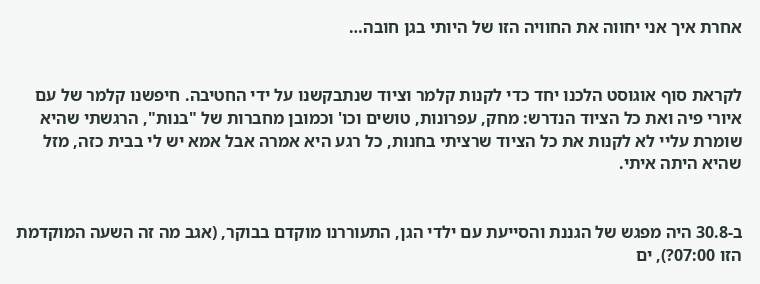אחרת איך אני יחווה את החוויה הזו של היותי בגן חובה…


לקראת סוף אוגוסט הלכנו יחד כדי לקנות קלמר וציוד שנתבקשנו על ידי החטיבה. חיפשנו קלמר של עם איורי פיה ואת כל הציוד הנדרש: מחק, עפרונות, טושים וכו' וכמובן מחברות של "בנות", הרגשתי שהיא שומרת עליי לא לקנות את כל הציוד שרציתי בחנות, כל רגע היא אמרה אבל אמא יש לי בבית כזה, מזל שהיא היתה איתי.


ב-30.8 היה מפגש של הגננת והסייעת עם ילדי הגן, התעוררנו מוקדם בבוקר, (אגב מה זה השעה המוקדמת הזו 07:00?), ים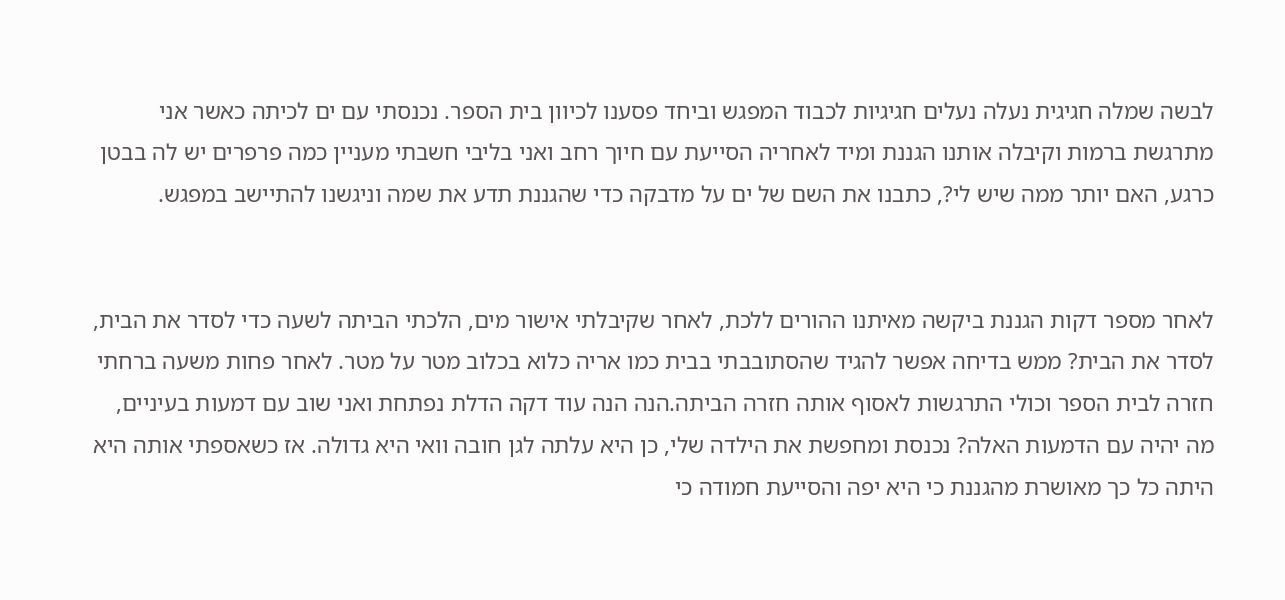לבשה שמלה חגיגית נעלה נעלים חגיגיות לכבוד המפגש וביחד פסענו לכיוון בית הספר. נכנסתי עם ים לכיתה כאשר אני מתרגשת ברמות וקיבלה אותנו הגננת ומיד לאחריה הסייעת עם חיוך רחב ואני בליבי חשבתי מעניין כמה פרפרים יש לה בבטן כרגע, האם יותר ממה שיש לי?, כתבנו את השם של ים על מדבקה כדי שהגננת תדע את שמה וניגשנו להתיישב במפגש.


לאחר מספר דקות הגננת ביקשה מאיתנו ההורים ללכת, לאחר שקיבלתי אישור מים, הלכתי הביתה לשעה כדי לסדר את הבית, לסדר את הבית? ממש בדיחה אפשר להגיד שהסתובבתי בבית כמו אריה כלוא בכלוב מטר על מטר. לאחר פחות משעה ברחתי חזרה לבית הספר וכולי התרגשות לאסוף אותה חזרה הביתה.הנה הנה עוד דקה הדלת נפתחת ואני שוב עם דמעות בעיניים, מה יהיה עם הדמעות האלה? נכנסת ומחפשת את הילדה שלי, כן היא עלתה לגן חובה וואי היא גדולה. אז כשאספתי אותה היא היתה כל כך מאושרת מהגננת כי היא יפה והסייעת חמודה כי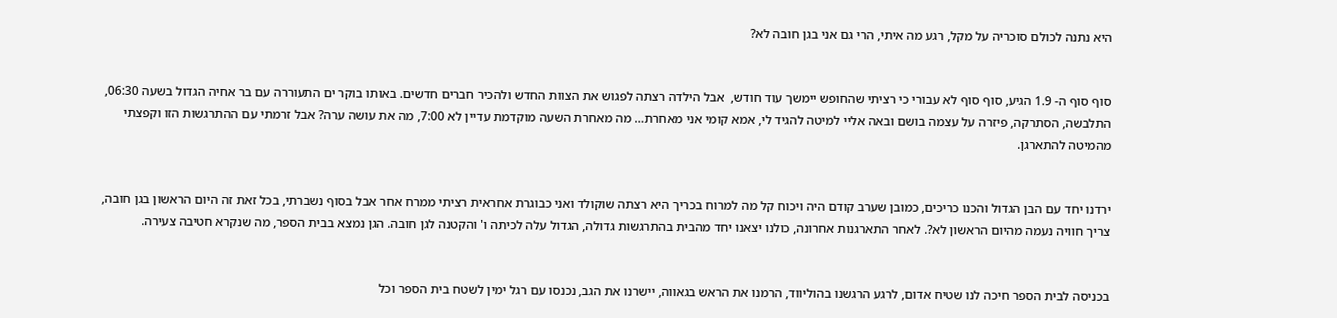היא נתנה לכולם סוכריה על מקל, רגע מה איתי, הרי גם אני בגן חובה לא?


סוף סוף ה- 1.9 הגיע, סוף סוף לא עבורי כי רציתי שהחופש יימשך עוד חודש,  אבל הילדה רצתה לפגוש את הצוות החדש ולהכיר חברים חדשים. באותו בוקר ים התעוררה עם בר אחיה הגדול בשעה 06:30, התלבשה, הסתרקה, פיזרה על עצמה בושם ובאה אליי למיטה להגיד לי, אמא קומי אני מאחרת… מה מאחרת השעה מוקדמת עדיין לא 7:00, מה את עושה ערה? אבל זרמתי עם ההתרגשות הזו וקפצתי מהמיטה להתארגן.


ירדנו יחד עם הבן הגדול והכנו כריכים, כמובן שערב קודם היה ויכוח קל מה למרוח בכריך היא רצתה שוקולד ואני כבוגרת אחראית רציתי ממרח אחר אבל בסוף נשברתי, בכל זאת זה היום הראשון בגן חובה, צריך חוויה נעמה מהיום הראשון לא?. לאחר התארגנות אחרונה, כולנו יצאנו יחד מהבית בהתרגשות גדולה, הגדול עלה לכיתה ו' והקטנה לגן חובה. הגן נמצא בבית הספר, מה שנקרא חטיבה צעירה.


בכניסה לבית הספר חיכה לנו שטיח אדום, לרגע הרגשנו בהוליווד, הרמנו את הראש בגאווה, יישרנו את הגב, נכנסו עם רגל ימין לשטח בית הספר וכל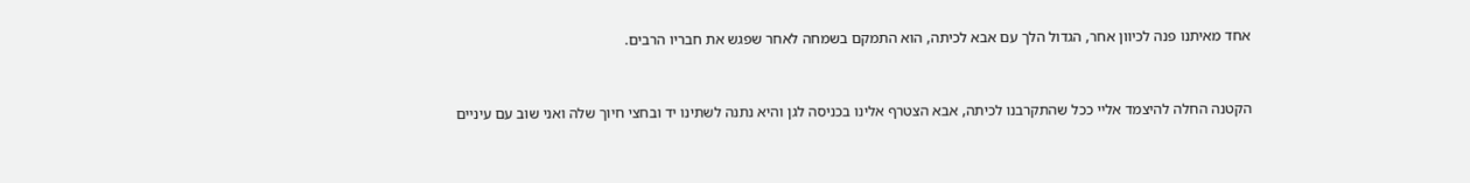אחד מאיתנו פנה לכיוון אחר, הגדול הלך עם אבא לכיתה, הוא התמקם בשמחה לאחר שפגש את חבריו הרבים.


הקטנה החלה להיצמד אליי ככל שהתקרבנו לכיתה, אבא הצטרף אלינו בכניסה לגן והיא נתנה לשתינו יד ובחצי חיוך שלה ואני שוב עם עיניים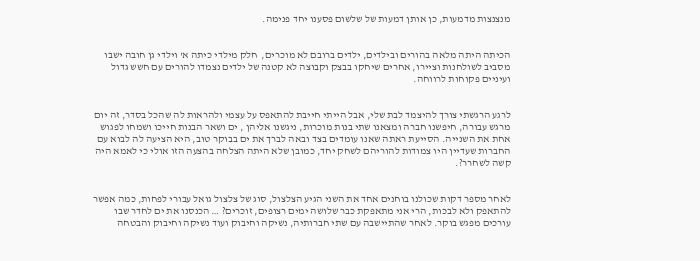מנצנצות מדמעות, כן אותן דמעות של שלשום פסענו יחד פנימה.


הכיתה היתה מלאה בהורים ובילדים, ילדים ברובם לא מוכרים,  חלק מילדי כיתה א' וילדי גן חובה ישבו מסביב לשולחנות וציירו, אחרים שיחקו בבצק וקבוצה לא קטנה של ילדים נצמדו להורים עם חשש גדול ועיניים פקוחות לרווחה.


לרגע הרגשתי צורך להיצמד לבת שלי, אבל הייתי חייבת להתאפס על עצמי ולהראות לה שהכל בסדר, זה יום מרגש עבורה, חיפשנו חברה ומצאנו שתי בנות מוכרות, ניגשנו אליהן , ים ושאר הבנות חייכו ושמחו לפגוש אחת את השנייה. הסייעת ראתה שאנו עומדים בצד ובאה לברך את ים בבוקר טוב, היא הציעה לה לבוא עם החברות שעדיין היו צמודות להוריהם לשחק יחד, כמובן שלא היתה הצלחה בהצעה הזו אולי כי לאמא היה קשה לשחרר?.


לאחר מספר דקות שכולנו בוחנים אחד את השני הגיע הצלצול, סוג של צלצול גואל עבורי לפחות, כמה אפשר להתאפק ולא לבכות, הרי אני מתאפקת כבר שלושה ימים רצופים, זוכרים? … הכנסנו את ים לחדר שבו עורכים מפגש בוקר. לאחר שהתיישבה עם שתי חברותיה, נשיקה וחיבוק ועוד נשיקה וחיבוק והבטחה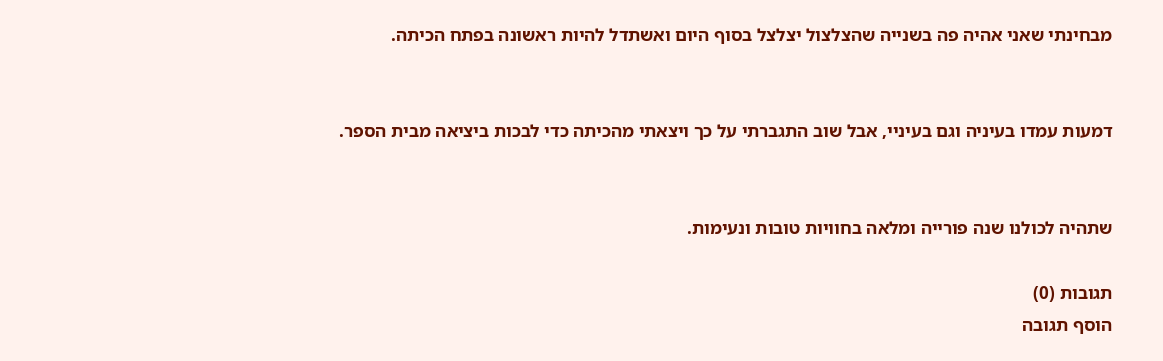מבחינתי שאני אהיה פה בשנייה שהצלצול יצלצל בסוף היום ואשתדל להיות ראשונה בפתח הכיתה.


דמעות עמדו בעיניה וגם בעיניי, אבל שוב התגברתי על כך ויצאתי מהכיתה כדי לבכות ביציאה מבית הספר.


שתהיה לכולנו שנה פורייה ומלאה בחוויות טובות ונעימות.

תגובות (0)
הוסף תגובה